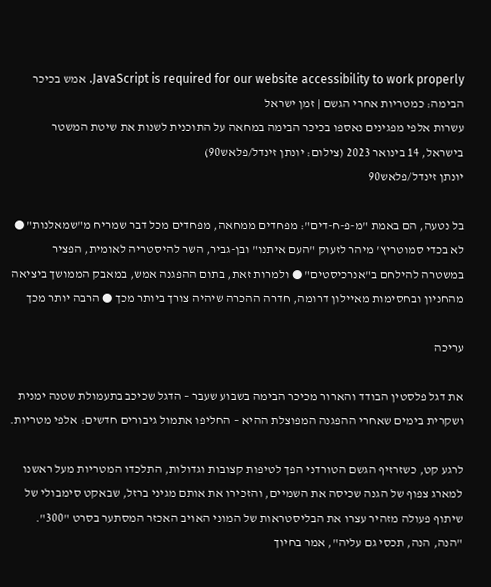JavaScript is required for our website accessibility to work properly. אמש בכיכר הבימה: כמטריות אחרי הגשם | זמן ישראל
עשרות אלפי מפגינים נאספו בכיכר הבימה במחאה על התוכנית לשנות את שיטת המשטר בישראל, 14 בינואר 2023 (צילום: יונתן זינדל/פלאש90)
יונתן זינדל/פלאש90

בל נטעה, הם באמת "מ-פ-ח-דים": מפחדים ממחאה, מפחדים מכל דבר שמריח מ"שמאלנות" ● לא בכדי סמוטריץ' מיהר לזעוק "העם איתנו" ובן-גביר, השר להיסטריה לאומית, הפציר במשטרה להילחם ב"אנרכיסטים" ● ולמרות זאת, בתום ההפגנה אמש, במאבק הממושך ביציאה מהחניון ובחסימות מאיילון דרומה, חדרה ההכרה שיהיה צורך ביותר מכך ● הרבה יותר מכך

עריכה

את דגל פלסטין הבודד והארור מכיכר הבימה בשבוע שעבר – הדגל שכיכב בתעמולת שטנה ימנית ושקרית בימים שאחרי ההפגנה המפוצלת ההיא – החליפו אתמול גיבורים חדשים: אלפי מטריות.

לרגע קט, כשזרזיף הגשם הטורדני הפך לטיפות קצובות וגדולות, התלכדו המטריות מעל ראשנו למארג צפוף של הגנה שכיסה את השמיים, והזכירו את אותם מגיני ברזל, שבאקט סימבולי של שיתוף פעולה מזהיר עצרו את הבליסטראות של המוני האויב האכזר המסתער בסרט "300". "הנה, הנה, תכסי גם עליה", אמר בחיוך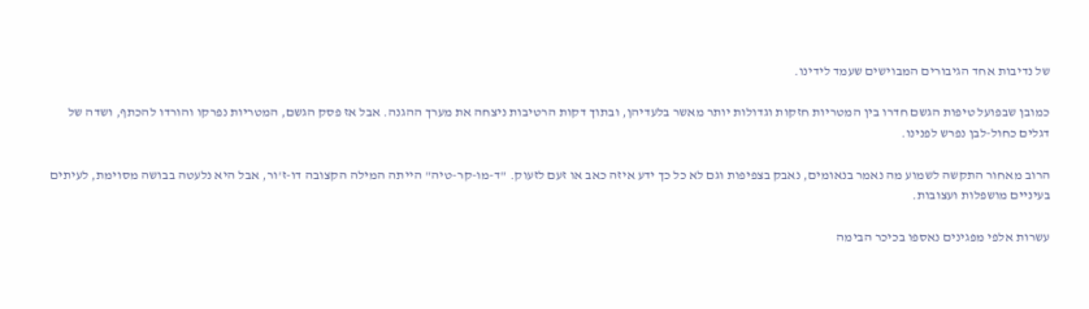של נדיבות אחד הגיבורים המבוישים שעמד לידינו.

כמובן שבפועל טיפות הגשם חדרו בין המטריות חזקות וגדולות יותר מאשר בלעדיהן, ובתוך דקות הרטיבות ניצחה את מערך ההגנה. אבל אז פסק הגשם, המטריות נפרקו והורדו להכתף, ושדה של דגלים כחול-לבן נפרש לפנינו.

הרוב מאחור התקשה לשמוע מה נאמר בנאומים, נאבק בצפיפות וגם לא כל כך ידע איזה כאב או זעם לזעוק. "ד-מו-קר-טיה" הייתה המילה הקצובה דו-ז'ור, אבל היא נלעטה בבושה מסוימת, לעיתים בעיניים מושפלות ועצובות.

עשרות אלפי מפגינים נאספו בכיכר הבימה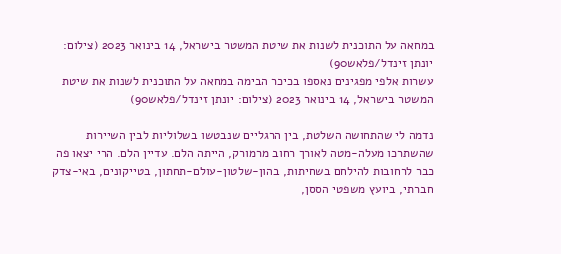במחאה על התוכנית לשנות את שיטת המשטר בישראל, 14 בינואר 2023 (צילום: יונתן זינדל/פלאש90)
עשרות אלפי מפגינים נאספו בכיכר הבימה במחאה על התוכנית לשנות את שיטת המשטר בישראל, 14 בינואר 2023 (צילום: יונתן זינדל/פלאש90)

נדמה לי שהתחושה השלטת, בין הרגליים שנבטשו בשלוליות לבין השיירות שהשתרכו מעלה-מטה לאורך רחוב מרמורק, הייתה הלם. עדיין הלם. הרי יצאו פה כבר לרחובות להילחם בשחיתות, בהון-שלטון-עולם-תחתון, בטייקונים, באי-צדק חברתי, ביועץ משפטי הססן,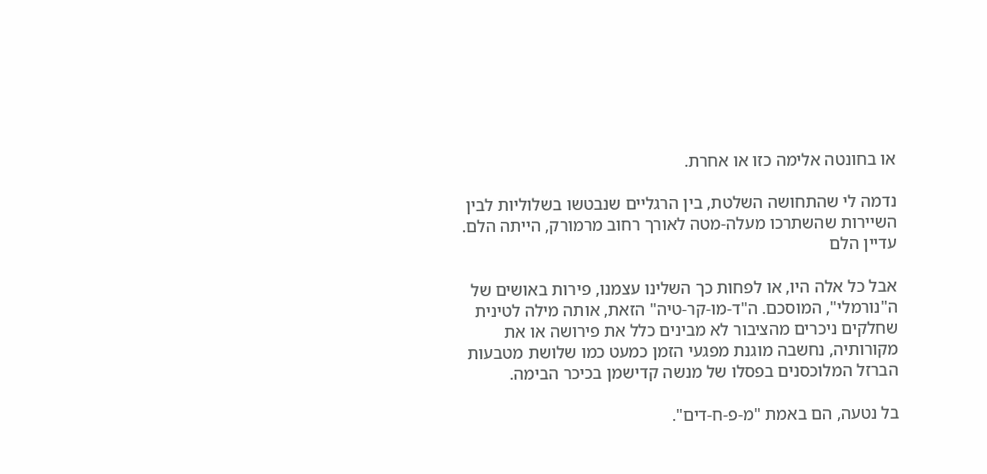או בחונטה אלימה כזו או אחרת.

נדמה לי שהתחושה השלטת, בין הרגליים שנבטשו בשלוליות לבין השיירות שהשתרכו מעלה-מטה לאורך רחוב מרמורק, הייתה הלם. עדיין הלם

אבל כל אלה היו, או לפחות כך השלינו עצמנו, פירות באושים של ה"נורמלי", המוסכם. ה"ד-מו-קר-טיה" הזאת, אותה מילה לטינית שחלקים ניכרים מהציבור לא מבינים כלל את פירושה או את מקורותיה, נחשבה מוגנת מפגעי הזמן כמעט כמו שלושת מטבעות הברזל המלוכסנים בפסלו של מנשה קדישמן בכיכר הבימה.

בל נטעה, הם באמת "מ-פ-ח-דים".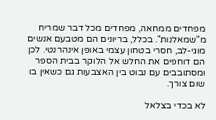מפחדים ממחאה, מפחדים מכל דבר שמריח מ"שמאלנות". בכלל, בריונים הם מטבעם אנשים מוגי-לב, חסרי בטחון עצמי באופן אינהרנטי. לכן הם דוחפים את החלש אל הלוקר בבית הספר ומסתובבים עם נבוט בין האצבעות גם כשאין בו שום צורך.

לא בכדי בצלאל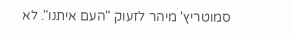סמוטריץ' מיהר לזעוק "העם איתנו". לא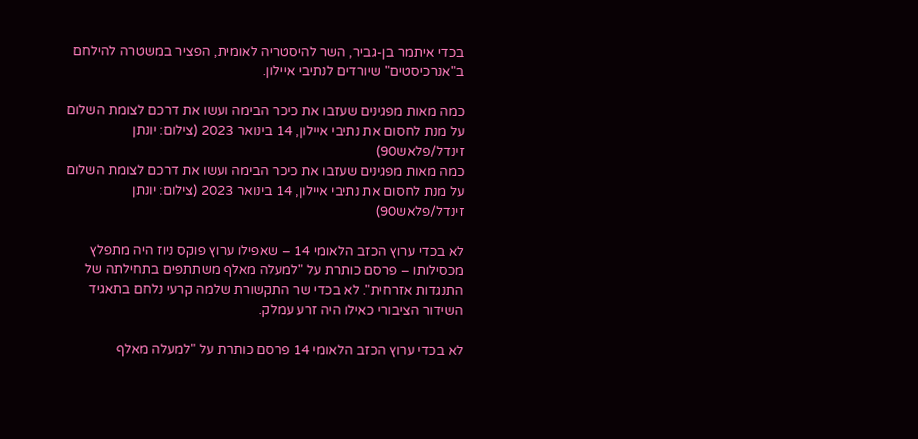בכדי איתמר בן-גביר, השר להיסטריה לאומית, הפציר במשטרה להילחם ב"אנרכיסטים" שיורדים לנתיבי איילון.

כמה מאות מפגינים שעזבו את כיכר הבימה ועשו את דרכם לצומת השלום על מנת לחסום את נתיבי איילון, 14 בינואר 2023 (צילום: יונתן זינדל/פלאש90)
כמה מאות מפגינים שעזבו את כיכר הבימה ועשו את דרכם לצומת השלום על מנת לחסום את נתיבי איילון, 14 בינואר 2023 (צילום: יונתן זינדל/פלאש90)

לא בכדי ערוץ הכזב הלאומי 14 – שאפילו ערוץ פוקס ניוז היה מתפלץ מכסילותו – פרסם כותרת על "למעלה מאלף משתתפים בתחילתה של התנגדות אזרחית". לא בכדי שר התקשורת שלמה קרעי נלחם בתאגיד השידור הציבורי כאילו היה זרע עמלק.

לא בכדי ערוץ הכזב הלאומי 14 פרסם כותרת על "למעלה מאלף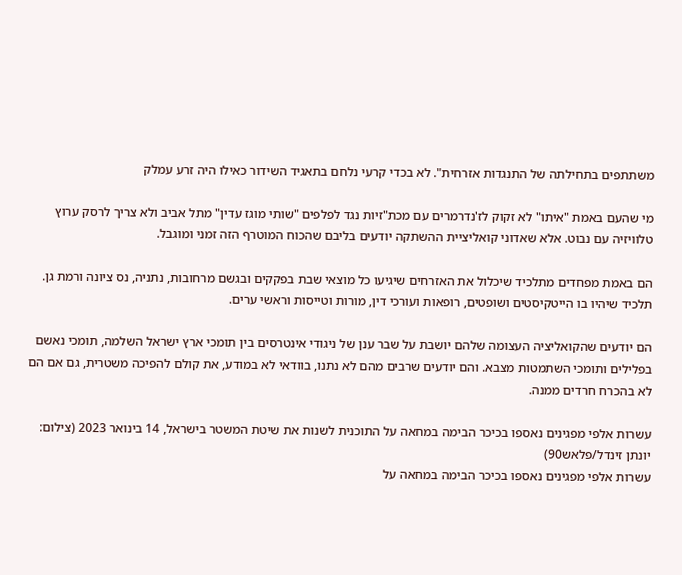משתתפים בתחילתה של התנגדות אזרחית". לא בכדי קרעי נלחם בתאגיד השידור כאילו היה זרע עמלק

מי שהעם באמת "איתו" לא זקוק לז'נדרמרים עם מכת"זיות נגד לפלפים "שותי מוגז עדין" מתל אביב ולא צריך לרסק ערוץ טלוויזיה עם נבוט. אלא שאדוני קואליציית ההשתקה יודעים בליבם שהכוח המוטרף הזה זמני ומוגבל.

הם באמת מפחדים מתלכיד שיכלול את האזרחים שיגיעו כל מוצאי שבת בפקקים ובגשם מרחובות, נתניה, נס ציונה ורמת גן. תלכיד שיהיו בו הייטקיסטים ושופטים, רופאות ועורכי דין, מורות וטייסות וראשי ערים.

הם יודעים שהקואליציה העצומה שלהם יושבת על שבר ענן של ניגודי אינטרסים בין תומכי ארץ ישראל השלמה, תומכי נאשם בפלילים ותומכי השתמטות מצבא. והם יודעים שרבים מהם לא נתנו, בוודאי לא במודע, את קולם להפיכה משטרית, גם אם הם לא בהכרח חרדים ממנה.

עשרות אלפי מפגינים נאספו בכיכר הבימה במחאה על התוכנית לשנות את שיטת המשטר בישראל, 14 בינואר 2023 (צילום: יונתן זינדל/פלאש90)
עשרות אלפי מפגינים נאספו בכיכר הבימה במחאה על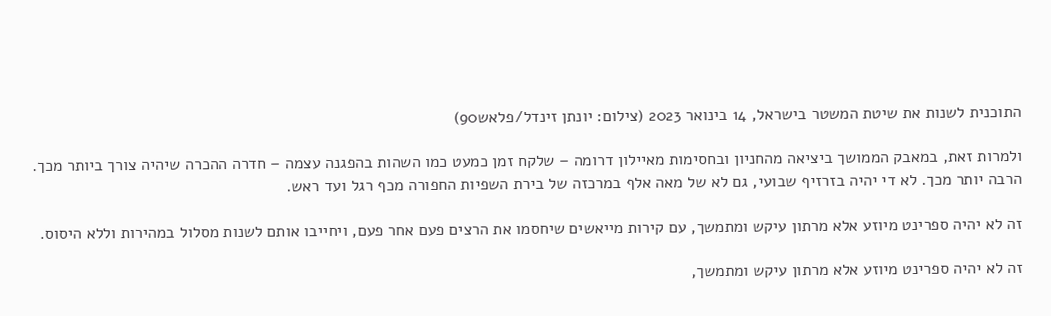התוכנית לשנות את שיטת המשטר בישראל, 14 בינואר 2023 (צילום: יונתן זינדל/פלאש90)

ולמרות זאת, במאבק הממושך ביציאה מהחניון ובחסימות מאיילון דרומה – שלקח זמן כמעט כמו השהות בהפגנה עצמה – חדרה ההכרה שיהיה צורך ביותר מכך. הרבה יותר מכך. לא די יהיה בזרזיף שבועי, גם לא של מאה אלף במרכזה של בירת השפיות החפורה מכף רגל ועד ראש.

זה לא יהיה ספרינט מיוזע אלא מרתון עיקש ומתמשך, עם קירות מייאשים שיחסמו את הרצים פעם אחר פעם, ויחייבו אותם לשנות מסלול במהירות וללא היסוס.

זה לא יהיה ספרינט מיוזע אלא מרתון עיקש ומתמשך,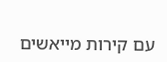עם קירות מייאשים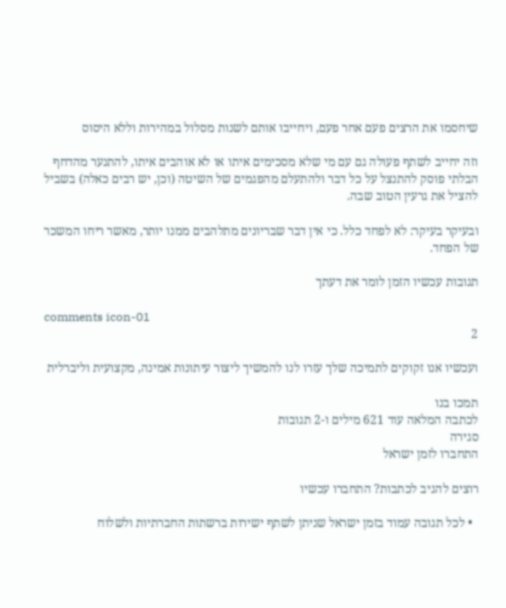שיחסמו את הרצים פעם אחר פעם, ויחייבו אותם לשנות מסלול במהירות וללא היסוס

וזה יחייב לשתף פעולה גם עם מי שלא מסכימים איתו או לא אוהבים איתו, להתנער מהדחף הבלתי פוסק להתנצל על כל דבר ולהתעלם מהפגמים של השיטה (וכן, יש רבים כאלה) בשביל להציל את גרעין הטוב שבה.

ובעיקר בעיקר: לא לפחד כלל. כי אין דבר שבריונים מתלהבים ממנו יותר, מאשר ריחו המשכר של הפחד.

תגובות עכשיו הזמן לומר את דעתך

comments icon-01
2

ועכשיו אנו זקוקים לתמיכה שלך עזרו לנו להמשיך ליצור עיתונות אמינה, מקצועית וליברלית

תמכו בנו
לכתבה המלאה עוד 621 מילים ו-2 תגובות
סגירה
התחברו לזמן ישראל

רוצים להגיב לכתבות? התחברו עכשיו

  • לכל תגובה עמוד בזמן ישראל שניתן לשתף ישירות ברשתות החברתיות ולשלוח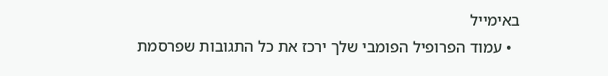באימייל
  • עמוד הפרופיל הפומבי שלך ירכז את כל התגובות שפרסמת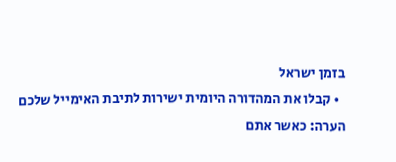בזמן ישראל
  • קבלו את המהדורה היומית ישירות לתיבת האימייל שלכם
הערה: כאשר אתם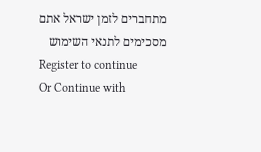מתחברים לזמן ישראל אתם מסכימים לתנאי השימוש
Register to continue
Or Continue with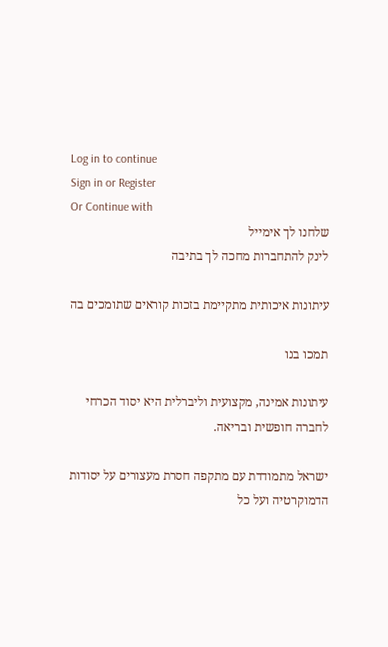Log in to continue
Sign in or Register
Or Continue with
שלחנו לך אימייל
לינק להתחברות מחכה לך בתיבה

עיתונות איכותית מתקיימת בזכות קוראים שתומכים בה

תמכו בנו

עיתונות אמינה, מקצועית וליברלית היא יסוד הכרחי לחברה חופשית ובריאה.

ישראל מתמודדת עם מתקפה חסרת מעצורים על יסודות הדמוקרטיה ועל כל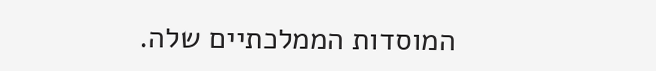המוסדות הממלכתיים שלה.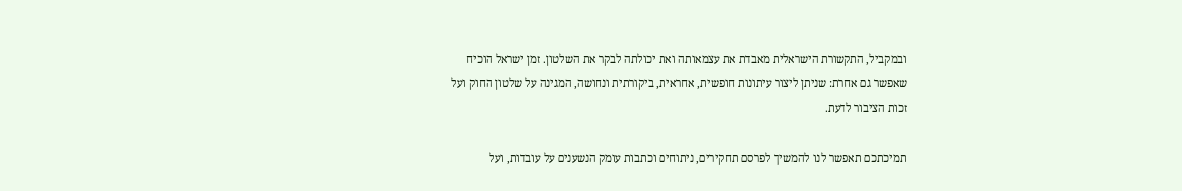ובמקביל, התקשורת הישראלית מאבדת את עצמאותה ואת יכולתה לבקר את השלטון. זמן ישראל הוכיח שאפשר גם אחרת: שניתן ליצור עיתונות חופשית, אחראית, ביקורתית ונחושה, המגינה על שלטון החוק ועל זכות הציבור לדעת.

תמיכתכם תאפשר לנו להמשיך לפרסם תחקירים, ניתוחים וכתבות עומק הנשענים על עובדות, ועל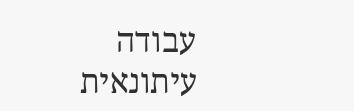עבודה עיתונאית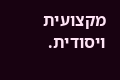מקצועית ויסודית.